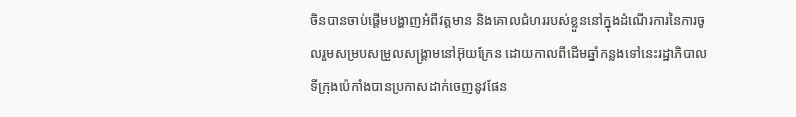ចិនបានចាប់ផ្ដើមបង្ហាញអំពីវត្តមាន និងគោលជំហររបស់ខ្លួននៅក្នុងដំណើរការនៃការចូលរួមសម្របសម្រួលសង្រ្គាមនៅអ៊ុយក្រែន ដោយកាលពីដើមឆ្នាំកន្លងទៅនេះរដ្ឋាភិបាលទីក្រុងប៉េកាំងបានប្រកាសដាក់ចេញនូវផែន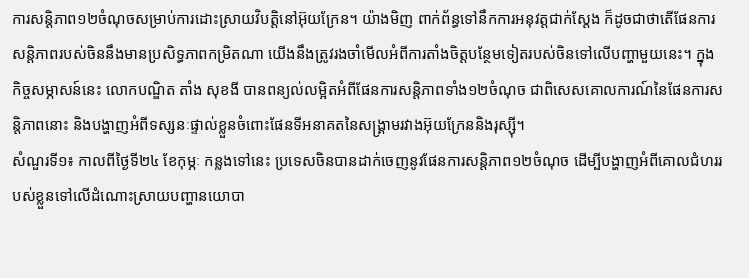ការសន្តិភាព១២ចំណុចសម្រាប់ការដោះស្រាយវិបត្តិនៅអ៊ុយក្រែន។ យ៉ាងមិញ ពាក់ព័ន្ធទៅនឹកការអនុវត្តជាក់ស្ដែង ក៏ដូចជាថាតើផែនការសន្តិភាពរបស់ចិននឹងមានប្រសិទ្ធភាពកម្រិតណា យើងនឹងត្រូវរងចាំមើលអំពីការតាំងចិត្តបន្ថែមទៀតរបស់ចិនទៅលើបញ្ហាមួយនេះ។ ក្នុងកិច្ចសម្ភាសន៍នេះ លោកបណ្ឌិត តាំង សុខងី បានពន្យល់លម្អិតអំពីផែនការសន្តិភាពទាំង១២ចំណុច ជាពិសេសគោលការណ៍នៃផែនការសន្តិភាពនោះ និងបង្ហាញអំពីទស្សនៈផ្ទាល់ខ្លួនចំពោះផែនទីអនាគតនៃសង្រ្គាមរវាងអ៊ុយក្រែននិងរុស្ស៊ី។
សំណួរទី១៖ កាលពីថ្ងៃទី២៤ ខែកុម្ភៈ កន្លងទៅនេះ ប្រទេសចិនបានដាក់ចេញនូវផែនការសន្តិភាព១២ចំណុច ដើម្បីបង្ហាញអំពីគោលជំហររបស់ខ្លួនទៅលើដំណោះស្រាយបញ្ហានយោបា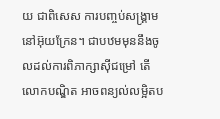យ ជាពិសេស ការបញ្ចប់សង្រ្គាមនៅអ៊ុយក្រែន។ ជាបឋមមុននឹងចូលដល់ការពិភាក្សាស៊ីជម្រៅ តើលោកបណ្ឌិត អាចពន្យល់លម្អិតប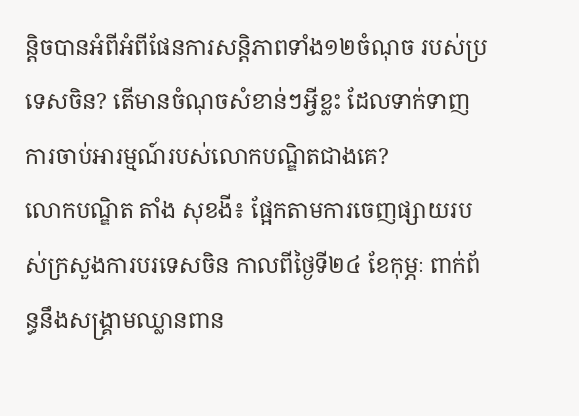ន្តិចបានអំពីអំពីផែនការសន្តិភាពទាំង១២ចំណុច របស់ប្រទេសចិន? តើមានចំណុចសំខាន់ៗអ្វីខ្លះ ដែលទាក់ទាញការចាប់អារម្មណ៍របស់លោកបណ្ឌិតជាងគេ?
លោកបណ្ឌិត តាំង សុខងី៖ ផ្អែកតាមការចេញផ្សាយរបស់ក្រសួងការបរទេសចិន កាលពីថ្ងៃទី២៤ ខែកុម្ភៈ ពាក់ព័ន្ធនឹងសង្រ្គាមឈ្លានពាន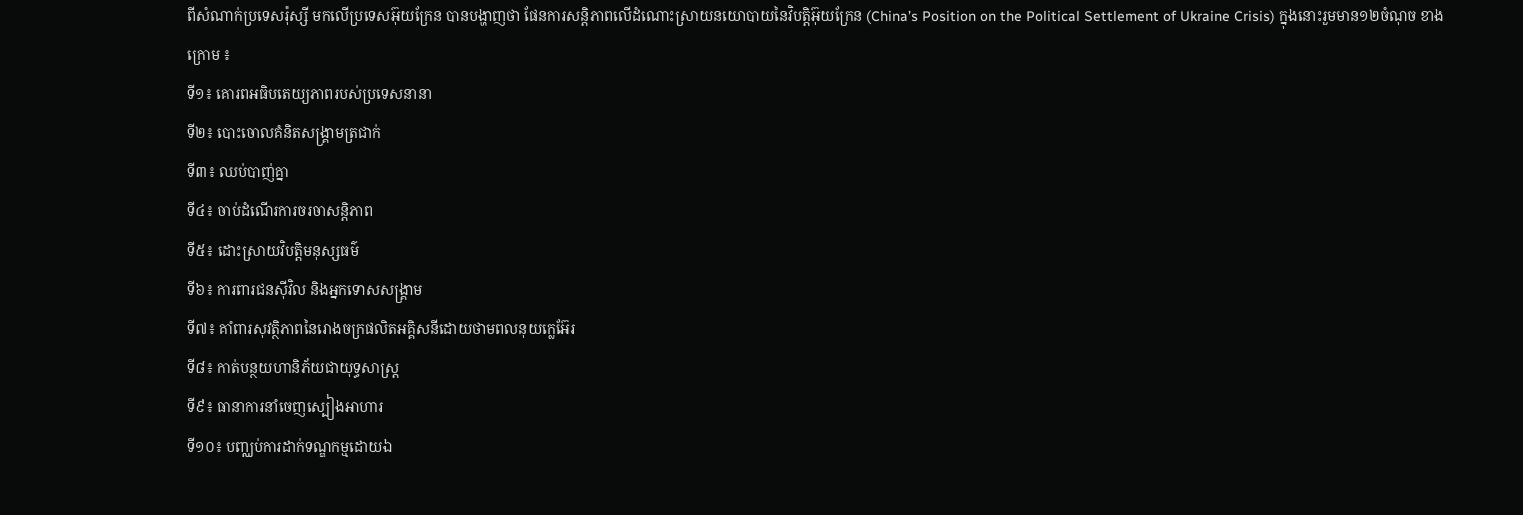ពីសំណាក់ប្រទេសរ៉ុស្សី មកលើប្រទេសអ៊ុយក្រែន បានបង្ហាញថា ផែនការសន្តិភាពលើដំណោះស្រាយនយោបាយនៃវិបត្តិអ៊ុយក្រែន (China’s Position on the Political Settlement of Ukraine Crisis) ក្នុងនោះរួមមាន១២ចំណុច ខាងក្រោម ៖
ទី១៖ គោរពអធិបតេយ្យភាពរបស់ប្រទេសនានា
ទី២៖ បោះចោលគំនិតសង្គ្រាមត្រជាក់
ទី៣៖ ឈប់បាញ់គ្នា
ទី៤៖ ចាប់ដំណើរការចរចាសន្តិភាព
ទី៥៖ ដោះស្រាយវិបត្តិមនុស្សធម៌
ទី៦៖ ការពារជនស៊ីវិល និងអ្នកទោសសង្រ្គាម
ទី៧៖ គាំពារសុវត្ថិភាពនៃរោងចក្រផលិតអគ្គិសនីដោយថាមពលនុយក្លេអ៊ែរ
ទី៨៖ កាត់បន្ថយហានិភ័យជាយុទ្ធសាស្ត្រ
ទី៩៖ ធានាការនាំចេញស្បៀងអាហារ
ទី១០៖ បញ្ឈប់ការដាក់ទណ្ឌកម្មដោយឯ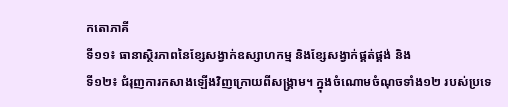កតោភាគី
ទី១១៖ ធានាស្ថិរភាពនៃខ្សែសង្វាក់ឧស្សាហកម្ម និងខ្សែសង្វាក់ផ្គត់ផ្គង់ និង
ទី១២៖ ជំរុញការកសាងឡើងវិញក្រោយពីសង្គ្រាម។ ក្នុងចំណោមចំណុចទាំង១២ របស់ប្រទេ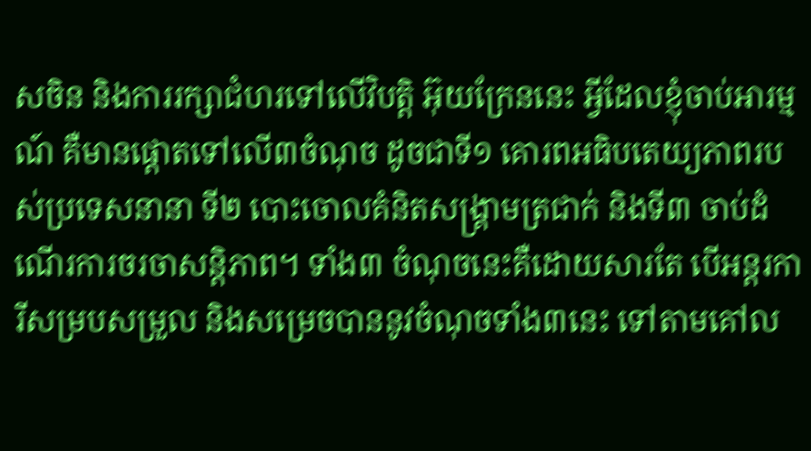សចិន និងការរក្សាជំហរទៅលើវិបត្តិ អ៊ុយក្រែននេះ អ្វីដែលខ្ញុំចាប់អារម្មណ៍ គឺមានផ្តោតទៅលើ៣ចំណុច ដូចជាទី១ គោរពអធិបតេយ្យភាពរបស់ប្រទេសនានា ទី២ បោះចោលគំនិតសង្គ្រាមត្រជាក់ និងទី៣ ចាប់ដំណើរការចរចាសន្តិភាព។ ទាំង៣ ចំណុចនេះគឺដោយសារតែ បើអន្តរការីសម្របសម្រួល និងសម្រេចបាននូវចំណុចទាំង៣នេះ ទៅតាមគៅល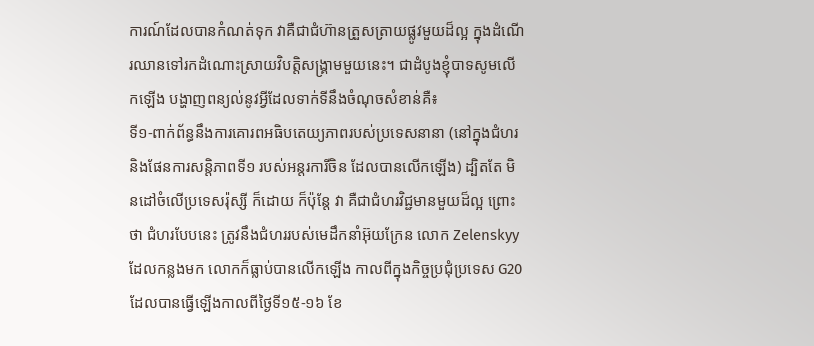ការណ៍ដែលបានកំណត់ទុក វាគឺជាជំហ៊ានត្រួសត្រាយផ្លូវមួយដ៏ល្អ ក្នុងដំណើរឈានទៅរកដំណោះស្រាយវិបត្តិសង្រ្គាមមួយនេះ។ ជាដំបូងខ្ញុំបាទសូមលើកឡើង បង្ហាញពន្យល់នូវអ្វីដែលទាក់ទីនឹងចំណុចសំខាន់គឺ៖
ទី១-ពាក់ព័ន្ធនឹងការគោរពអធិបតេយ្យភាពរបស់ប្រទេសនានា (នៅក្នុងជំហរ និងផែនការសន្តិភាពទី១ របស់អន្តរការីចិន ដែលបានលើកឡើង) ដ្បិតតែ មិនដៅចំលើប្រទេសរ៉ុស្សី ក៏ដោយ ក៏ប៉ុន្តែ វា គឺជាជំហរវិជ្ជមានមួយដ៏ល្អ ព្រោះថា ជំហរបែបនេះ ត្រូវនឹងជំហររបស់មេដឹកនាំអ៊ុយក្រែន លោក Zelenskyy ដែលកន្លងមក លោកក៏ធ្លាប់បានលើកឡើង កាលពីក្នុងកិច្ចប្រជុំប្រទេស G20 ដែលបានធ្វើឡើងកាលពីថ្ងៃទី១៥-១៦ ខែ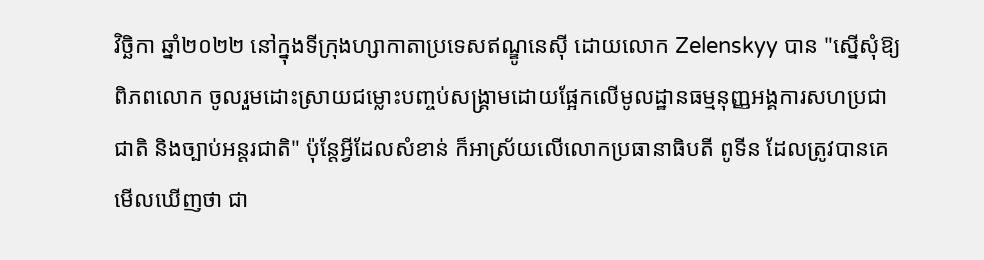វិច្ឆិកា ឆ្នាំ២០២២ នៅក្នុងទីក្រុងហ្សាកាតាប្រទេសឥណ្ឌូនេស៊ី ដោយលោក Zelenskyy បាន "ស្នើសុំឱ្យពិភពលោក ចូលរួមដោះស្រាយជម្លោះបញ្ចប់សង្រ្គាមដោយផ្អែកលើមូលដ្ឋានធម្មនុញ្ញអង្គការសហប្រជាជាតិ និងច្បាប់អន្តរជាតិ" ប៉ុន្តែអ្វីដែលសំខាន់ ក៏អាស្រ័យលើលោកប្រធានាធិបតី ពូទីន ដែលត្រូវបានគេមើលឃើញថា ជា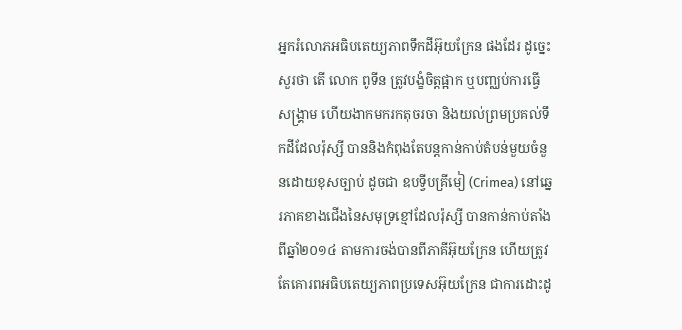អ្នករំលោភអធិបតេយ្យភាពទឹកដីអ៊ុយក្រែន ផងដែរ ដូច្នេះ សួរថា តើ លោក ពូទីន ត្រូវបង្ខំចិត្តផ្អាក ឬបញ្ឈប់ការធ្វើសង្រ្គាម ហើយងាកមករកតុចរចា និងយល់ព្រមប្រគល់ទឹកដីដែលរ៉ុស្សី បាននិងកំពុងតែបន្តកាន់កាប់តំបន់មួយចំនួនដោយខុសច្បាប់ ដូចជា ឧបទ្វីបគ្រីមៀ (Crimea) នៅឆ្នេរភាគខាងជើងនៃសមុទ្រខ្មៅដែលរ៉ុស្សី បានកាន់កាប់តាំងពីឆ្នាំ២០១៤ តាមការចង់បានពីភាគីអ៊ុយក្រែន ហើយត្រូវតែគោរពអធិបតេយ្យភាពប្រទេសអ៊ុយក្រែន ជាការដោះដូ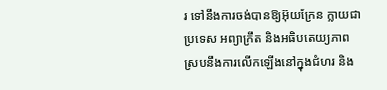រ ទៅនឹងការចង់បានឱ្យអ៊ុយក្រែន ក្លាយជាប្រទេស អព្យាក្រឹត និងអធិបតេយ្យភាព ស្របនឹងការលើកឡើងនៅក្នុងជំហរ និង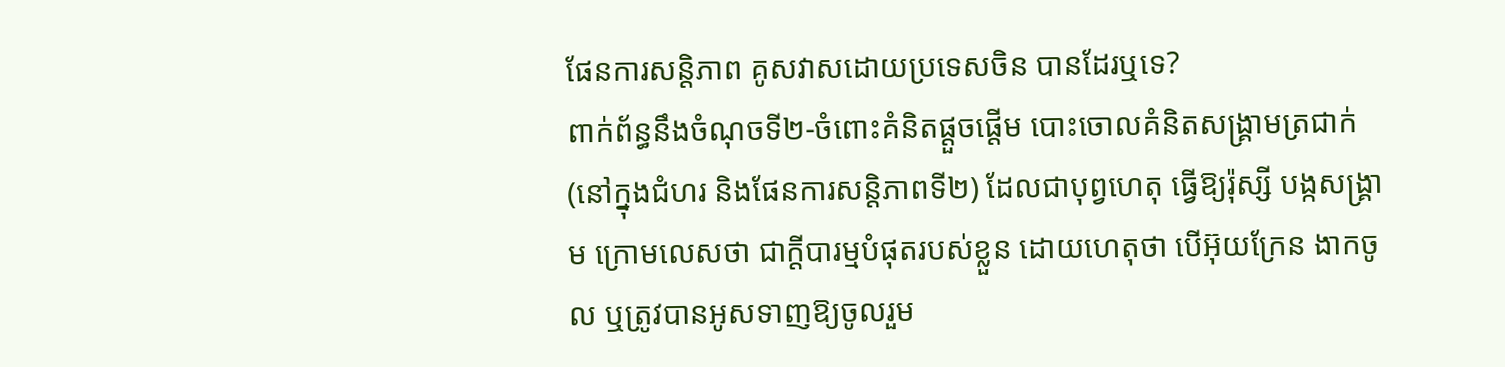ផែនការសន្តិភាព គូសវាសដោយប្រទេសចិន បានដែរឬទេ?
ពាក់ព័ន្ធនឹងចំណុចទី២-ចំពោះគំនិតផ្តួចផ្តើម បោះចោលគំនិតសង្គ្រាមត្រជាក់ (នៅក្នុងជំហរ និងផែនការសន្តិភាពទី២) ដែលជាបុព្វហេតុ ធ្វើឱ្យរ៉ុស្សី បង្កសង្រ្គាម ក្រោមលេសថា ជាក្តីបារម្មបំផុតរបស់ខ្លួន ដោយហេតុថា បើអ៊ុយក្រែន ងាកចូល ឬត្រូវបានអូសទាញឱ្យចូលរួម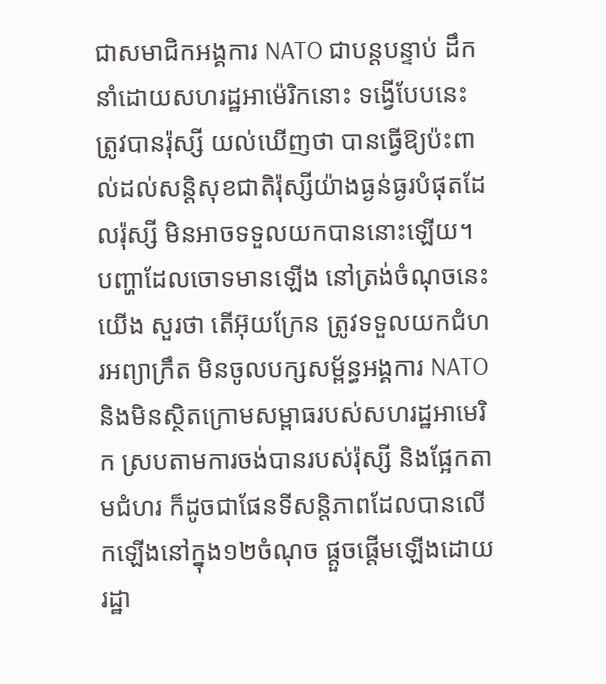ជាសមាជិកអង្គការ NATO ជាបន្តបន្ទាប់ ដឹកនាំដោយសហរដ្ឋអាម៉េរិកនោះ ទង្វើបែបនេះ ត្រូវបានរ៉ុស្សី យល់ឃើញថា បានធ្វើឱ្យប៉ះពាល់ដល់សន្តិសុខជាតិរ៉ុស្សីយ៉ាងធ្ងន់ធ្ងរបំផុតដែលរ៉ុស្សី មិនអាចទទួលយកបាននោះឡើយ។ បញ្ហាដែលចោទមានឡើង នៅត្រង់ចំណុចនេះ យើង សួរថា តើអ៊ុយក្រែន ត្រូវទទួលយកជំហរអព្យាក្រឹត មិនចូលបក្សសម្ព័ន្ធអង្គការ NATO និងមិនស្ថិតក្រោមសម្ពាធរបស់សហរដ្ឋអាមេរិក ស្របតាមការចង់បានរបស់រ៉ុស្សី និងផ្អែកតាមជំហរ ក៏ដូចជាផែនទីសន្តិភាពដែលបានលើកឡើងនៅក្នុង១២ចំណុច ផ្តួចផ្តើមឡើងដោយរដ្ឋា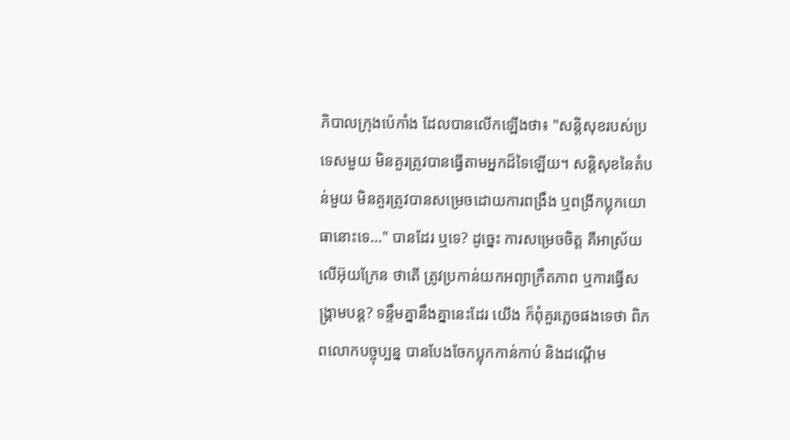ភិបាលក្រុងប៉េកាំង ដែលបានលើកឡើងថា៖ "សន្តិសុខរបស់ប្រទេសមួយ មិនគួរត្រូវបានធ្វើតាមអ្នកដ៏ទៃឡើយ។ សន្តិសុខនៃតំបន់មួយ មិនគួរត្រូវបានសម្រេចដោយការពង្រឹង ឬពង្រីកប្លុកយោធានោះទេ…" បានដែរ ឬទេ? ដូច្នេះ ការសម្រេចចិត្ត គឺអាស្រ័យលើអ៊ុយក្រែន ថាតើ ត្រូវប្រកាន់យកអព្យាក្រឹតភាព ឬការធ្វើសង្រ្គាមបន្ត? ទន្ទឹមគ្នានឹងគ្នានេះដែរ យើង ក៏ពុំគួរភ្លេចផងទេថា ពិភពលោកបច្ចុប្បន្ន បានបែងចែកប្លុកកាន់កាប់ និងដណ្តើម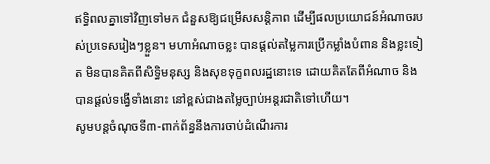ឥទ្ធិពលគ្នាទៅវិញទៅមក ជំនួសឱ្យជម្រើសសន្តិភាព ដើម្បីផលប្រយោជន៍អំណាចរបស់ប្រទេសរៀងៗខ្លួន។ មហាអំណាចខ្លះ បានផ្តល់តម្លៃការប្រើកម្លាំងបំពាន និងខ្លះទៀត មិនបានគិតពីសិទ្ធិមនុស្ស និងសុខទុក្ខពលរដ្ឋនោះទេ ដោយគិតតែពីអំណាច និងបានផ្តល់ទង្វើទាំងនោះ នៅខ្ពស់ជាងតម្លៃច្បាប់អន្តរជាតិទៅហើយ។
សូមបន្តចំណុចទី៣-ពាក់ព័ន្ធនឹងការចាប់ដំណើរការ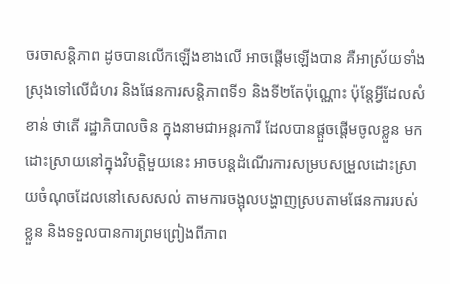ចរចាសន្តិភាព ដូចបានលើកឡើងខាងលើ អាចផ្តើមឡើងបាន គឺអាស្រ័យទាំងស្រុងទៅលើជំហរ និងផែនការសន្តិភាពទី១ និងទី២តែប៉ុណ្ណោះ ប៉ុន្តែអ្វីដែលសំខាន់ ថាតើ រដ្ឋាភិបាលចិន ក្នុងនាមជាអន្តរការី ដែលបានផ្តួចផ្តើមចូលខ្លួន មកដោះស្រាយនៅក្នុងវិបត្តិមួយនេះ អាចបន្តដំណើរការសម្របសម្រួលដោះស្រាយចំណុចដែលនៅសេសសល់ តាមការចង្អុលបង្ហាញស្របតាមផែនការរបស់ខ្លួន និងទទួលបានការព្រមព្រៀងពីភាព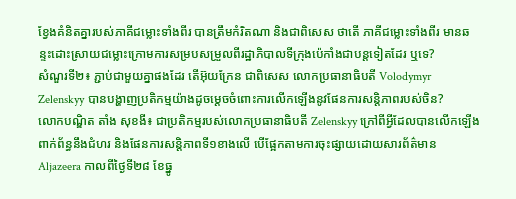ខ្វែងគំនិតគ្នារបស់ភាគីជម្លោះទាំងពីរ បានត្រឹមកំរិតណា និងជាពិសេស ថាតើ ភាគីជម្លោះទាំងពីរ មានឆន្ទះដោះស្រាយជម្លោះក្រោមការសម្របសម្រួលពីរដ្ឋាភិបាលទីក្រុងប៉េកាំងជាបន្តទៀតដែរ ឬទេ?
សំណួរទី២៖ ភ្ជាប់ជាមួយគ្នាផងដែរ តើអ៊ុយក្រែន ជាពិសេស លោកប្រធានាធិបតី Volodymyr Zelenskyy បានបង្ហាញប្រតិកម្មយ៉ាងដូចម្ដេចចំពោះការលើកឡើងនូវផែនការសន្តិភាពរបស់ចិន?
លោកបណ្ឌិត តាំង សុខងី៖ ជាប្រតិកម្មរបស់លោកប្រធានាធិបតី Zelenskyy ក្រៅពីអ្វីដែលបានលើកឡើងពាក់ព័ន្ធនឹងជំហរ និងផែនការសន្តិភាពទី១ខាងលើ បើផ្អែកតាមការចុះផ្សាយដោយសារព័ត៌មាន Aljazeera កាលពីថ្ងៃទី២៨ ខែធ្នូ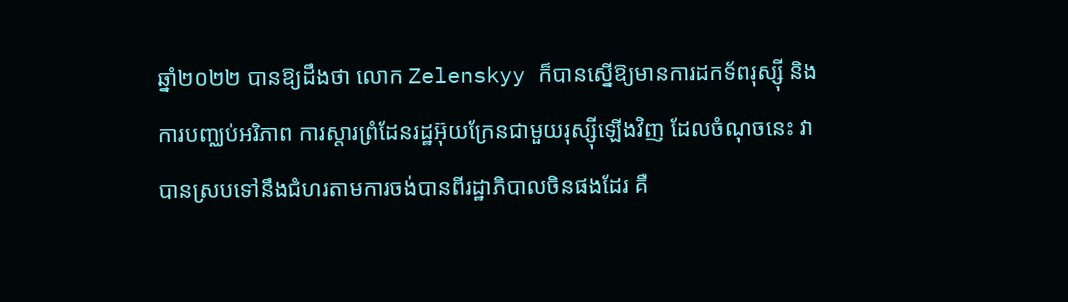ឆ្នាំ២០២២ បានឱ្យដឹងថា លោក Zelenskyy ក៏បានស្នើឱ្យមានការដកទ័ពរុស្ស៊ី និងការបញ្ឈប់អរិភាព ការស្ដារព្រំដែនរដ្ឋអ៊ុយក្រែនជាមួយរុស្ស៊ីឡើងវិញ ដែលចំណុចនេះ វា បានស្របទៅនឹងជំហរតាមការចង់បានពីរដ្ឋាភិបាលចិនផងដែរ គឺ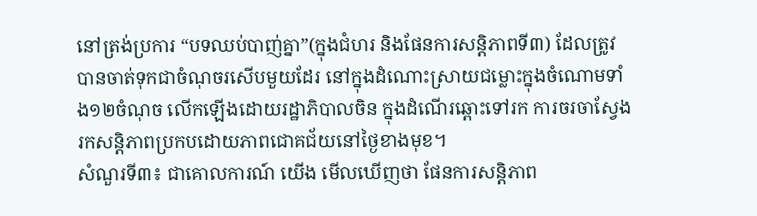នៅត្រង់ប្រការ “បទឈប់បាញ់គ្នា”(ក្នុងជំហរ និងផែនការសន្តិភាពទី៣) ដែលត្រូវបានចាត់ទុកជាចំណុចរសើបមួយដែរ នៅក្នុងដំណោះស្រាយជម្លោះក្នុងចំណោមទាំង១២ចំណុច លើកឡើងដោយរដ្ឋាភិបាលចិន ក្នុងដំណើរឆ្ពោះទៅរក ការចរចាស្វែងរកសន្តិភាពប្រកបដោយភាពជោគជ័យនៅថ្ងៃខាងមុខ។
សំណួរទី៣៖ ជាគោលការណ៍ យើង មើលឃើញថា ផែនការសន្តិភាព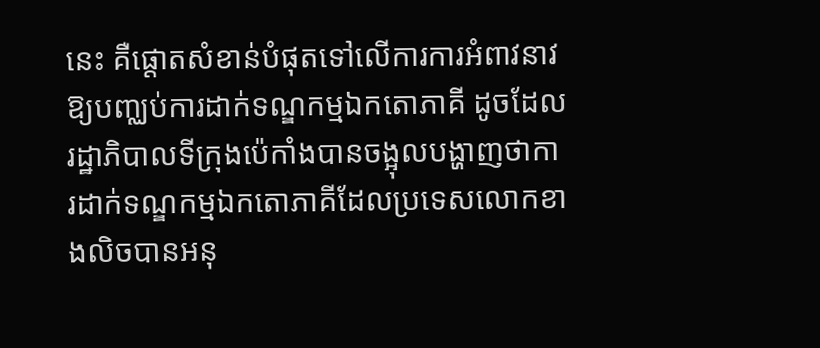នេះ គឺផ្តោតសំខាន់បំផុតទៅលើការការអំពាវនាវឱ្យបញ្ឈប់ការដាក់ទណ្ឌកម្មឯកតោភាគី ដូចដែលរដ្ឋាភិបាលទីក្រុងប៉េកាំងបានចង្អុលបង្ហាញថាការដាក់ទណ្ឌកម្មឯកតោភាគីដែលប្រទេសលោកខាងលិចបានអនុ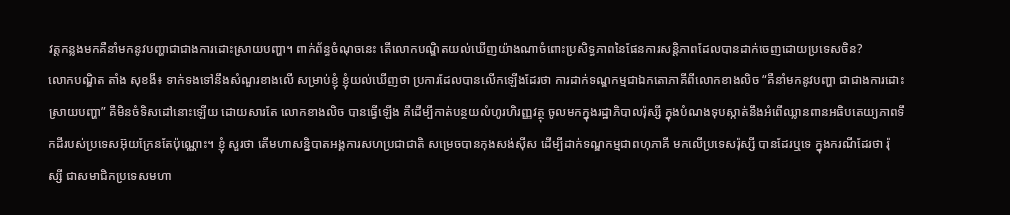វត្តកន្លងមកគឺនាំមកនូវបញ្ហាជាជាងការដោះស្រាយបញ្ហា។ ពាក់ព័ន្ធចំណុចនេះ តើលោកបណ្ឌិតយល់ឃើញយ៉ាងណាចំពោះប្រសិទ្ធភាពនៃផែនការសន្តិភាពដែលបានដាក់ចេញដោយប្រទេសចិន?
លោកបណ្ឌិត តាំង សុខងី៖ ទាក់ទងទៅនឹងសំណួរខាងលើ សម្រាប់ខ្ញុំ ខ្ញុំយល់ឃើញថា ប្រការដែលបានលើកឡើងដែរថា ការដាក់ទណ្ឌកម្មជាឯកតោភាគីពីលោកខាងលិច “គឺនាំមកនូវបញ្ហា ជាជាងការដោះស្រាយបញ្ហា” គឺមិនចំទិសដៅនោះឡើយ ដោយសារតែ លោកខាងលិច បានធ្វើឡើង គឺដើម្បីកាត់បន្ថយលំហូរហិរញ្ញវត្ថុ ចូលមកក្នុងរដ្ឋាភិបាលរ៉ុស្សី ក្នុងបំណងទុបស្កាត់នឹងអំពើឈ្លានពានអធិបតេយ្យភាពទឹកដីរបស់ប្រទេសអ៊ុយក្រែនតែប៉ុណ្ណោះ។ ខ្ញុំ សួរថា តើមហាសន្និបាតអង្គការសហប្រជាជាតិ សម្រេចបានកុងសង់ស៊ីស ដើម្បីដាក់ទណ្ឌកម្មជាពហុភាគី មកលើប្រទេសរ៉ុស្សី បានដែរឬទេ ក្នុងករណីដែរថា រ៉ុស្សី ជាសមាជិកប្រទេសមហា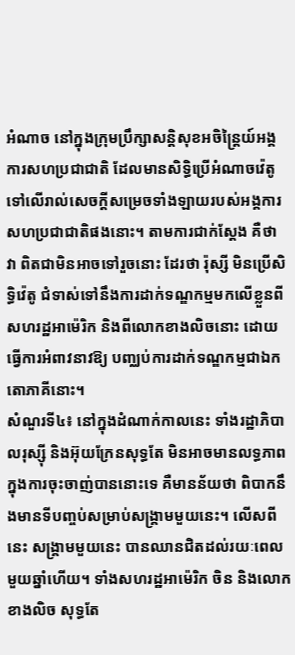អំណាច នៅក្នុងក្រុមប្រឹក្សាសន្តិសុខអចិន្រ្តៃយ៍អង្គការសហប្រជាជាតិ ដែលមានសិទ្ធិប្រើអំណាចវ៉េតូទៅលើរាល់សេចក្តីសម្រេចទាំងឡាយរបស់អង្គការសហប្រជាជាតិផងនោះ។ តាមការជាក់ស្តែង គឺថា វា ពិតជាមិនអាចទៅរួចនោះ ដែរថា រ៉ុស្សី មិនប្រើសិទ្ធិវ៉េតូ ជំទាស់ទៅនឹងការដាក់ទណ្ឌកម្មមកលើខ្លួនពីសហរដ្ឋអាម៉េរិក និងពីលោកខាងលិចនោះ ដោយធ្វើការអំពាវនាវឱ្យ បញ្ឈប់ការដាក់ទណ្ឌកម្មជាឯកតោភាគីនោះ។
សំណួរទី៤៖ នៅក្នុងដំណាក់កាលនេះ ទាំងរដ្ឋាភិបាលរុស្ស៊ី និងអ៊ុយក្រែនសុទ្ធតែ មិនអាចមានលទ្ធភាពក្នុងការចុះចាញ់បាននោះទេ គឺមានន័យថា ពិបាកនឹងមានទីបញ្ចប់សម្រាប់សង្រ្គាមមួយនេះ។ លើសពីនេះ សង្រ្គាមមួយនេះ បានឈានជិតដល់រយៈពេលមួយឆ្នាំហើយ។ ទាំងសហរដ្ឋអាម៉េរិក ចិន និងលោកខាងលិច សុទ្ធតែ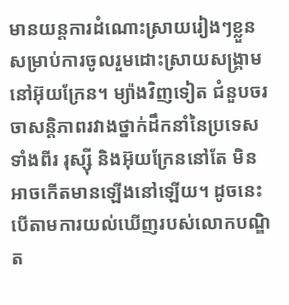មានយន្តការដំណោះស្រាយរៀងៗខ្លួន សម្រាប់ការចូលរួមដោះស្រាយសង្រ្គាមនៅអ៊ុយក្រែន។ ម្យ៉ាងវិញទៀត ជំនួបចរចាសន្តិភាពរវាងថ្នាក់ដឹកនាំនៃប្រទេសទាំងពីរ រុស្ស៊ី និងអ៊ុយក្រែននៅតែ មិនអាចកើតមានឡើងនៅឡើយ។ ដូចនេះ បើតាមការយល់ឃើញរបស់លោកបណ្ឌិត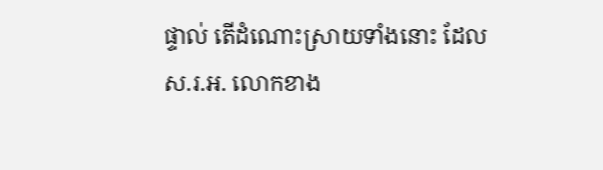ផ្ទាល់ តើដំណោះស្រាយទាំងនោះ ដែលស.រ.អ. លោកខាង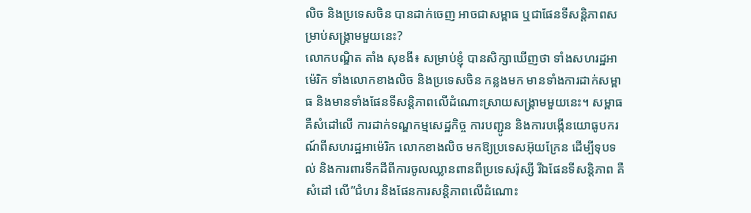លិច និងប្រទេសចិន បានដាក់ចេញ អាចជាសម្ពាធ ឬជាផែនទីសន្តិភាពសម្រាប់សង្រ្គាមមួយនេះ?
លោកបណ្ឌិត តាំង សុខងី៖ សម្រាប់ខ្ញុំ បានសិក្សាឃើញថា ទាំងសហរដ្ឋអាម៉េរិក ទាំងលោកខាងលិច និងប្រទេសចិន កន្លងមក មានទាំងការដាក់សម្ពាធ និងមានទាំងផែនទីសន្តិភាពលើដំណោះស្រាយសង្រ្គាមមួយនេះ។ សម្ពាធ គឺសំដៅលើ ការដាក់ទណ្ឌកម្មសេដ្ឋកិច្ច ការបញ្ជូន និងការបង្កើនយោធូបករណ៍ពីសហរដ្ឋអាម៉េរិក លោកខាងលិច មកឱ្យប្រទេសអ៊ុយក្រែន ដើម្បីទុបទល់ និងការពារទឹកដីពីការចូលឈ្លានពានពីប្រទេសរ៉ុស្សី រីឯផែនទីសន្តិភាព គឺសំដៅ លើ”ជំហរ និងផែនការសន្តិភាពលើដំណោះ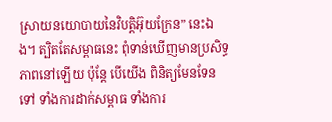ស្រាយនយោបាយនៃវិបត្តិអ៊ុយក្រែន” នេះឯង។ ត្បិតតែសម្ពាធនេះ ពុំទាន់ឃើញមានប្រសិទ្ធភាពនៅឡើយ ប៉ុន្តែ បើយើង ពិនិត្យមែនទែនទៅ ទាំងការដាក់សម្ពាធ ទាំងការ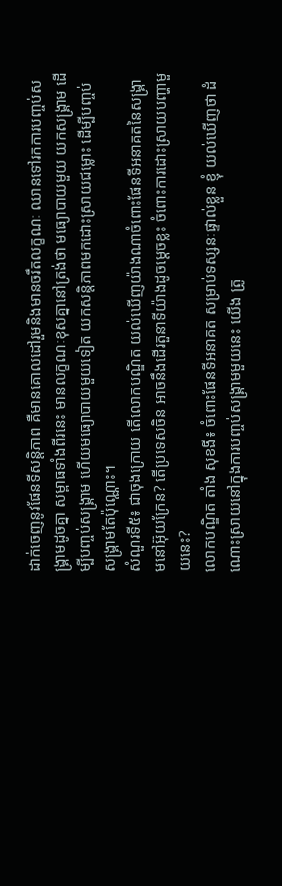ដាក់ចេញនូវផែនទីសន្តិភាព គឺមានគោលដៅរួមនិងមានចរឹតលក្ខណៈ ឈានទៅរកការបញ្ចប់សង្រ្គាមដូចគ្នា សម្ពាធទាំងពីរនេះ មានលក្ខណៈខុសគ្នានៅត្រង់ថា មធ្យោបាយមួយ យកសង្រ្គាម ដើម្បីបញ្ចប់សង្រ្គាម ហើយមធ្យោបាយមួយទៀត យកសន្តិភាពមកដោះស្រាយជម្លោះ ដើម្បីបញ្ចប់សង្រ្គាមតែប៉ុណ្ណោះ។
សំណួរទី៥៖ ជាចុងក្រោយ តើលោកបណ្ឌិត យល់ឃើញយ៉ាងណាចំពោះផែនទីអនាគតនៃសង្រ្គាមនៅអ៊ុយក្រែន? តើប្រទេសចិន អាចនឹងដើរតួនាទីយ៉ាងដូចម្ដេចខ្លះ ចំពោះការដោះស្រាយបញ្ហាមួយនេះ?
លោកបណ្ឌិត តាំង សុខងី៖ ចំពោះផែនទីអនាគត សម្រាប់ទស្សនៈផ្ទាល់ខ្លួន ខ្ញុំ យល់ឃើញថា ដំណោះស្រាយនៅក្នុងការបញ្ចប់សង្រ្គាមមួយនេះ យើង ត្រូ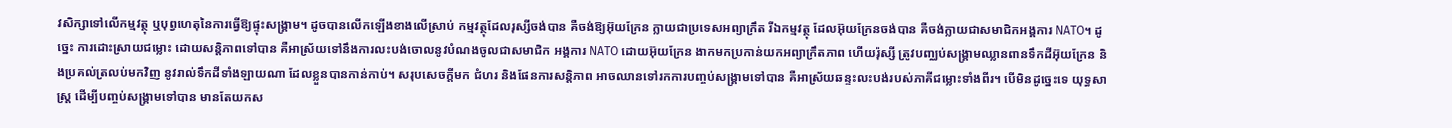វសិក្សាទៅលើកម្មវត្ថុ ឬបុព្វហេតុនៃការធ្វើឱ្យផ្ទុះសង្រ្គាម។ ដូចបានលើកឡើងខាងលើស្រាប់ កម្មវត្ថុដែលរុស្សីចង់បាន គឺចង់ឱ្យអ៊ុយក្រែន ក្លាយជាប្រទេសអព្យាក្រឹត រីឯកម្មវត្ថុ ដែលអ៊ុយក្រែនចង់បាន គឺចង់ក្លាយជាសមាជិកអង្គការ NATO។ ដូច្នេះ ការដោះស្រាយជម្លោះ ដោយសន្តិភាពទៅបាន គឺអាស្រ័យទៅនឹងការលះបង់ចោលនូវបំណងចូលជាសមាជិក អង្គការ NATO ដោយអ៊ុយក្រែន ងាកមកប្រកាន់យកអព្យាក្រឹតភាព ហើយរ៉ុស្សី ត្រូវបញ្ឈប់សង្រ្គាមឈ្លានពានទឹកដីអ៊ុយក្រែន និងប្រគល់ត្រលប់មកវិញ នូវរាល់ទឹកដីទាំងឡាយណា ដែលខ្លួនបានកាន់កាប់។ សរុបសេចក្តីមក ជំហរ និងផែនការសន្តិភាព អាចឈានទៅរកការបញ្ចប់សង្រ្គាមទៅបាន គឺអាស្រ័យឆន្ទះលះបង់របស់ភាគីជម្លោះទាំងពីរ។ បើមិនដូច្នេះទេ យុទ្ធសាស្ត្រ ដើម្បីបញ្ចប់សង្រ្គាមទៅបាន មានតែយកស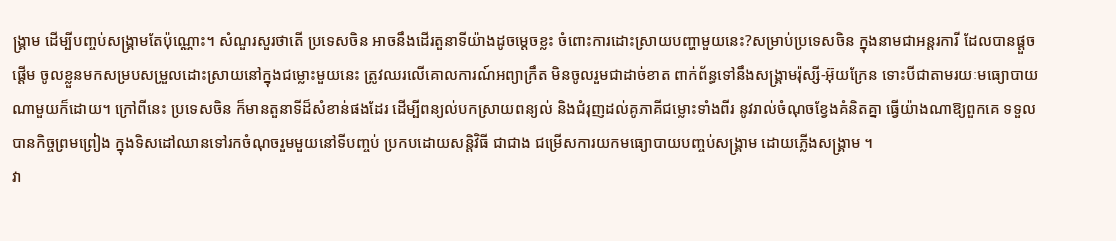ង្រ្គាម ដើម្បីបញ្ចប់សង្រ្គាមតែប៉ុណ្ណោះ។ សំណួរសួរថាតើ ប្រទេសចិន អាចនឹងដើរតួនាទីយ៉ាងដូចម្ដេចខ្លះ ចំពោះការដោះស្រាយបញ្ហាមួយនេះ?សម្រាប់ប្រទេសចិន ក្នុងនាមជាអន្តរការី ដែលបានផ្តួចផ្តើម ចូលខ្លួនមកសម្របសម្រួលដោះស្រាយនៅក្នុងជម្លោះមួយនេះ ត្រូវឈរលើគោលការណ៍អព្យាក្រឹត មិនចូលរួមជាដាច់ខាត ពាក់ព័ន្ធទៅនឹងសង្រ្គាមរ៉ុស្សី-អ៊ុយក្រែន ទោះបីជាតាមរយៈមធ្យោបាយណាមួយក៏ដោយ។ ក្រៅពីនេះ ប្រទេសចិន ក៏មានតួនាទីដ៏សំខាន់ផងដែរ ដើម្បីពន្យល់បកស្រាយពន្យល់ និងជំរុញដល់គូភាគីជម្លោះទាំងពីរ នូវរាល់ចំណុចខ្វែងគំនិតគ្នា ធ្វើយ៉ាងណាឱ្យពួកគេ ទទួលបានកិច្ចព្រមព្រៀង ក្នុងទិសដៅឈានទៅរកចំណុចរួមមួយនៅទីបញ្ចប់ ប្រកបដោយសន្តិវិធី ជាជាង ជម្រើសការយកមធ្យោបាយបញ្ចប់សង្រ្គាម ដោយភ្លើងសង្រ្គាម ។
វា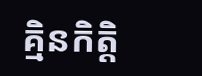គ្មិនកិត្តិ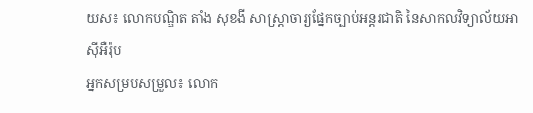យស៖ លោកបណ្ឌិត តាំង សុខងី សាស្រ្តាចារ្យផ្នែកច្បាប់អន្តរជាតិ នៃសាកលវិទ្យាល័យអាស៊ីអឺរ៉ុប
អ្នកសម្របសម្រួល៖ លោក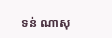ទន់ ណាសុ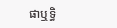ផាឬទ្ធិ